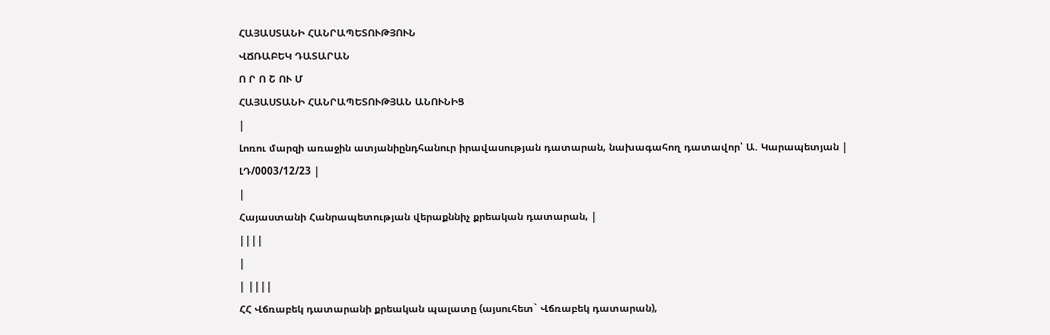ՀԱՅԱՍՏԱՆԻ ՀԱՆՐԱՊԵՏՈՒԹՅՈՒՆ
ՎՃՌԱԲԵԿ ԴԱՏԱՐԱՆ
Ո Ր Ո Շ ՈՒ Մ
ՀԱՅԱՍՏԱՆԻ ՀԱՆՐԱՊԵՏՈՒԹՅԱՆ ԱՆՈՒՆԻՑ
|
Լոռու մարզի առաջին ատյանիընդհանուր իրավասության դատարան, նախագահող դատավոր՝ Ա. Կարապետյան |
ԼԴ/0003/12/23 |
|
Հայաստանի Հանրապետության վերաքննիչ քրեական դատարան, |
||||
|
| ||||
ՀՀ Վճռաբեկ դատարանի քրեական պալատը (այսուհետ` Վճռաբեկ դատարան),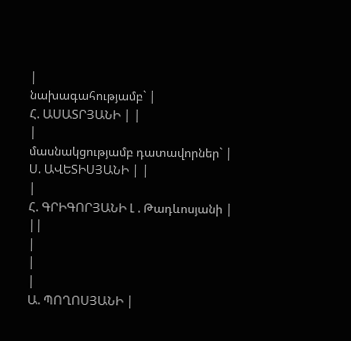|
նախագահությամբ` |
Հ. ԱՍԱՏՐՅԱՆԻ | |
|
մասնակցությամբ դատավորներ` |
Ս. ԱՎԵՏԻՍՅԱՆԻ | |
|
Հ. ԳՐԻԳՈՐՅԱՆԻ Լ . Թադևոսյանի | ||
|
|
|
Ա. ՊՈՂՈՍՅԱՆԻ |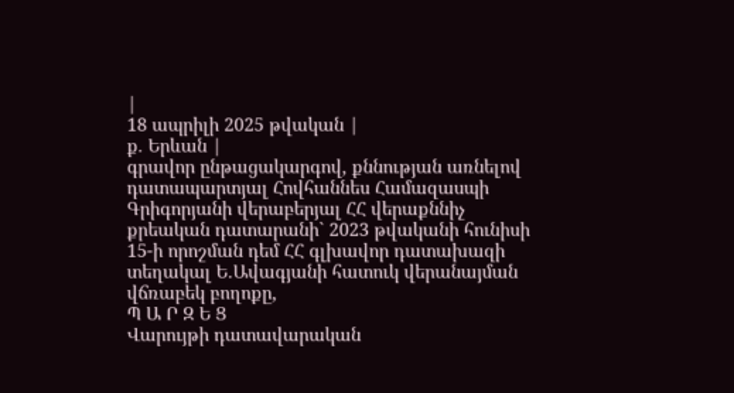|
18 ապրիլի 2025 թվական |
ք. Երևան |
գրավոր ընթացակարգով, քննության առնելով դատապարտյալ Հովհաննես Համազասպի Գրիգորյանի վերաբերյալ ՀՀ վերաքննիչ քրեական դատարանի` 2023 թվականի հունիսի 15-ի որոշման դեմ ՀՀ գլխավոր դատախազի տեղակալ Ե.Ավագյանի հատուկ վերանայման վճռաբեկ բողոքը,
Պ Ա Ր Զ Ե Ց
Վարույթի դատավարական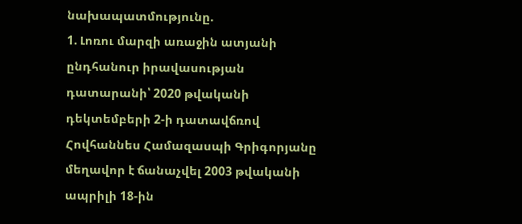նախապատմությունը.
1. Լոռու մարզի առաջին ատյանի ընդհանուր իրավասության դատարանի՝ 2020 թվականի դեկտեմբերի 2-ի դատավճռով Հովհաննես Համազասպի Գրիգորյանը մեղավոր է ճանաչվել 2003 թվականի ապրիլի 18-ին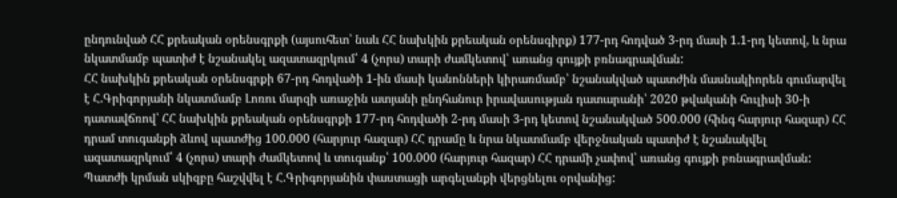ընդունված ՀՀ քրեական օրենսգրքի (այսուհետ՝ նաև ՀՀ նախկին քրեական օրենսգիրք) 177-րդ հոդված 3-րդ մասի 1.1-րդ կետով, և նրա նկատմամբ պատիժ է նշանակել ազատազրկում՝ 4 (չորս) տարի ժամկետով՝ առանց գույքի բռնագրավման:
ՀՀ նախկին քրեական օրենսգրքի 67-րդ հոդվածի 1-ին մասի կանոնների կիրառմամբ՝ նշանակված պատժին մասնակիորեն գումարվել է Հ.Գրիգորյանի նկատմամբ Լոռու մարզի առաջին ատյանի ընդհանուր իրավասության դատարանի՝ 2020 թվականի հուլիսի 30-ի դատավճռով՝ ՀՀ նախկին քրեական օրենսգրքի 177-րդ հոդվածի 2-րդ մասի 3-րդ կետով նշանակված 500.000 (հինգ հարյուր հազար) ՀՀ դրամ տուգանքի ձևով պատժից 100.000 (հարյուր հազար) ՀՀ դրամը և նրա նկատմամբ վերջնական պատիժ է նշանակվել ազատազրկում՝ 4 (չորս) տարի ժամկետով և տուգանք՝ 100.000 (հարյուր հազար) ՀՀ դրամի չափով՝ առանց գույքի բռնագրավման: Պատժի կրման սկիզբը հաշվվել է Հ.Գրիգորյանին փաստացի արգելանքի վերցնելու օրվանից: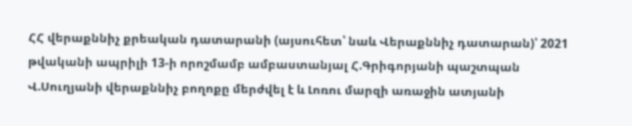ՀՀ վերաքննիչ քրեական դատարանի (այսուհետ՝ նաև Վերաքննիչ դատարան)՝ 2021 թվականի ապրիլի 13-ի որոշմամբ ամբաստանյալ Հ.Գրիգորյանի պաշտպան Վ.Սուղյանի վերաքննիչ բողոքը մերժվել է և Լոռու մարզի առաջին ատյանի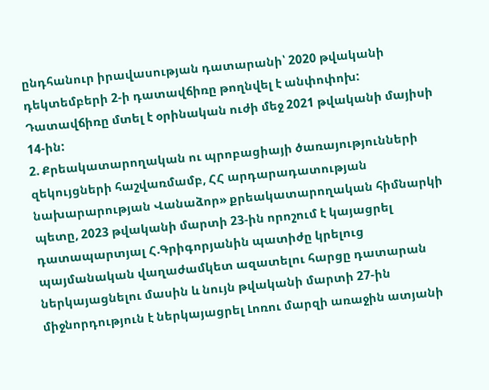ընդհանուր իրավասության դատարանի՝ 2020 թվականի դեկտեմբերի 2-ի դատավճիռը թողնվել է անփոփոխ:
Դատավճիռը մտել է օրինական ուժի մեջ 2021 թվականի մայիսի 14-ին:
2. Քրեակատարողական ու պրոբացիայի ծառայությունների զեկույցների հաշվառմամբ, ՀՀ արդարադատության նախարարության Վանաձոր» քրեակատարողական հիմնարկի պետը, 2023 թվականի մարտի 23-ին որոշում է կայացրել դատապարտյալ Հ.Գրիգորյանին պատիժը կրելուց պայմանական վաղաժամկետ ազատելու հարցը դատարան ներկայացնելու մասին և նույն թվականի մարտի 27-ին միջնորդություն է ներկայացրել Լոռու մարզի առաջին ատյանի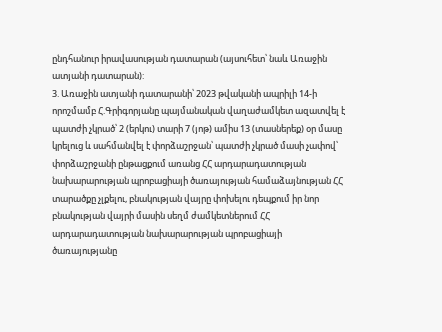ընդհանուր իրավասության դատարան (այսուհետ՝ նաև Առաջին ատյանի դատարան):
3. Առաջին ատյանի դատարանի՝ 2023 թվականի ապրիլի 14-ի որոշմամբ Հ.Գրիգորյանը պայմանական վաղաժամկետ ազատվել է պատժի չկրած՝ 2 (երկու) տարի 7 (յոթ) ամիս 13 (տասներեք) օր մասը կրելուց և սահմանվել է փորձաշրջան՝ պատժի չկրած մասի չափով՝ փորձաշրջանի ընթացքում առանց ՀՀ արդարադատության նախարարության պրոբացիայի ծառայության համաձայնության ՀՀ տարածքը չլքելու, բնակության վայրը փոխելու դեպքում իր նոր բնակության վայրի մասին սեղմ ժամկետներում ՀՀ արդարադատության նախարարության պրոբացիայի ծառայությանը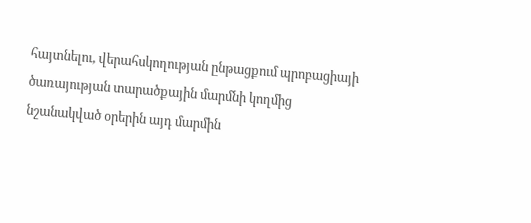հայտնելու, վերահսկողության ընթացքում պրոբացիայի ծառայության տարածքային մարմնի կողմից նշանակված օրերին այդ մարմին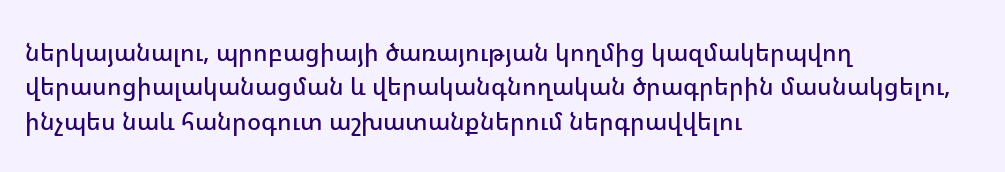ներկայանալու, պրոբացիայի ծառայության կողմից կազմակերպվող վերասոցիալականացման և վերականգնողական ծրագրերին մասնակցելու, ինչպես նաև հանրօգուտ աշխատանքներում ներգրավվելու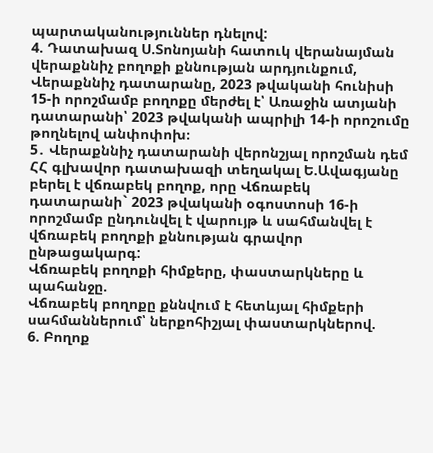պարտականություններ դնելով:
4. Դատախազ Ս.Տոնոյանի հատուկ վերանայման վերաքննիչ բողոքի քննության արդյունքում, Վերաքննիչ դատարանը, 2023 թվականի հունիսի 15-ի որոշմամբ բողոքը մերժել է՝ Առաջին ատյանի դատարանի՝ 2023 թվականի ապրիլի 14-ի որոշումը թողնելով անփոփոխ։
5․ Վերաքննիչ դատարանի վերոնշյալ որոշման դեմ ՀՀ գլխավոր դատախազի տեղակալ Ե.Ավագյանը բերել է վճռաբեկ բողոք, որը Վճռաբեկ դատարանի` 2023 թվականի օգոստոսի 16-ի որոշմամբ ընդունվել է վարույթ և սահմանվել է վճռաբեկ բողոքի քննության գրավոր ընթացակարգ:
Վճռաբեկ բողոքի հիմքերը, փաստարկները և պահանջը.
Վճռաբեկ բողոքը քննվում է հետևյալ հիմքերի սահմաններում՝ ներքոհիշյալ փաստարկներով.
6. Բողոք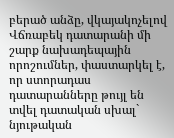բերած անձը, վկայակոչելով Վճռաբեկ դատարանի մի շարք նախադեպային որոշումներ, փաստարկել է, որ ստորադաս դատարանները թույլ են տվել դատական սխալ` նյութական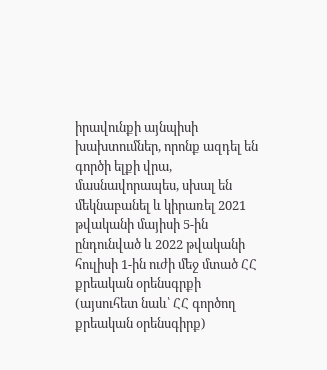իրավունքի այնպիսի խախտումներ, որոնք ազդել են գործի ելքի վրա, մասնավորապես, սխալ են մեկնաբանել և կիրառել 2021 թվականի մայիսի 5-ին ընդունված և 2022 թվականի հուլիսի 1-ին ուժի մեջ մտած ՀՀ քրեական օրենսգրքի (այսուհետ նաև՝ ՀՀ գործող քրեական օրենսգիրք)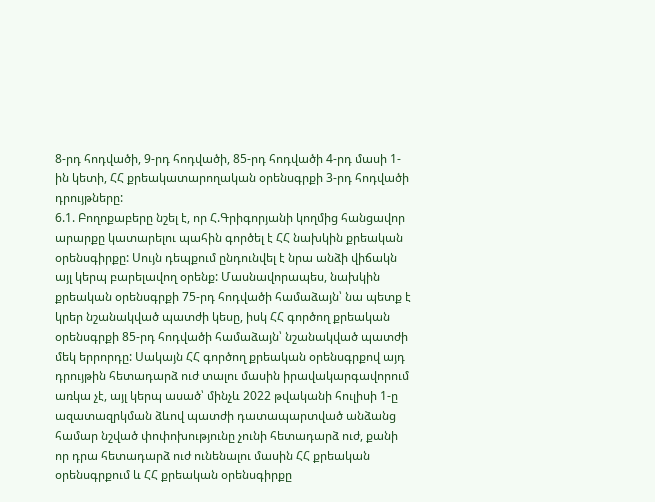8-րդ հոդվածի, 9-րդ հոդվածի, 85-րդ հոդվածի 4-րդ մասի 1-ին կետի, ՀՀ քրեակատարողական օրենսգրքի 3-րդ հոդվածի դրույթները:
6.1. Բողոքաբերը նշել է, որ Հ.Գրիգորյանի կողմից հանցավոր արարքը կատարելու պահին գործել է ՀՀ նախկին քրեական օրենսգիրքը: Սույն դեպքում ընդունվել է նրա անձի վիճակն այլ կերպ բարելավող օրենք: Մասնավորապես, նախկին քրեական օրենսգրքի 75-րդ հոդվածի համաձայն՝ նա պետք է կրեր նշանակված պատժի կեսը, իսկ ՀՀ գործող քրեական օրենսգրքի 85-րդ հոդվածի համաձայն՝ նշանակված պատժի մեկ երրորդը: Սակայն ՀՀ գործող քրեական օրենսգրքով այդ դրույթին հետադարձ ուժ տալու մասին իրավակարգավորում առկա չէ, այլ կերպ ասած՝ մինչև 2022 թվականի հուլիսի 1-ը ազատազրկման ձևով պատժի դատապարտված անձանց համար նշված փոփոխությունը չունի հետադարձ ուժ, քանի որ դրա հետադարձ ուժ ունենալու մասին ՀՀ քրեական օրենսգրքում և ՀՀ քրեական օրենսգիրքը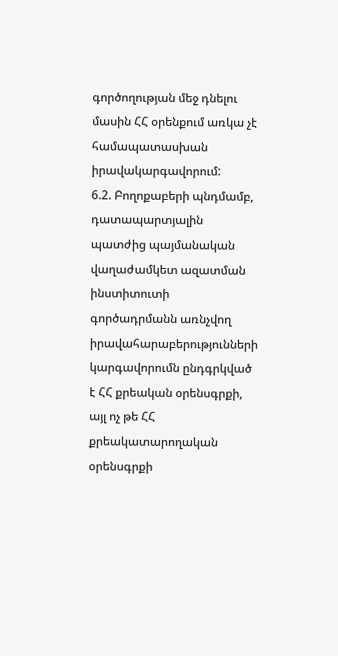գործողության մեջ դնելու մասին ՀՀ օրենքում առկա չէ համապատասխան իրավակարգավորում:
6.2. Բողոքաբերի պնդմամբ, դատապարտյալին պատժից պայմանական վաղաժամկետ ազատման ինստիտուտի գործադրմանն առնչվող իրավահարաբերությունների կարգավորումն ընդգրկված է ՀՀ քրեական օրենսգրքի, այլ ոչ թե ՀՀ քրեակատարողական օրենսգրքի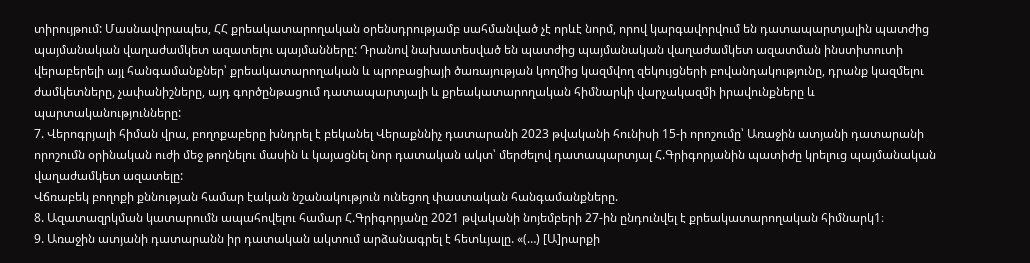տիրույթում: Մասնավորապես, ՀՀ քրեակատարողական օրենսդրությամբ սահմանված չէ որևէ նորմ, որով կարգավորվում են դատապարտյալին պատժից պայմանական վաղաժամկետ ազատելու պայմանները: Դրանով նախատեսված են պատժից պայմանական վաղաժամկետ ազատման ինստիտուտի վերաբերելի այլ հանգամանքներ՝ քրեակատարողական և պրոբացիայի ծառայության կողմից կազմվող զեկույցների բովանդակությունը, դրանք կազմելու ժամկետները, չափանիշները, այդ գործընթացում դատապարտյալի և քրեակատարողական հիմնարկի վարչակազմի իրավունքները և պարտականությունները:
7. Վերոգրյալի հիման վրա, բողոքաբերը խնդրել է բեկանել Վերաքննիչ դատարանի 2023 թվականի հունիսի 15-ի որոշումը՝ Առաջին ատյանի դատարանի որոշումն օրինական ուժի մեջ թողնելու մասին և կայացնել նոր դատական ակտ՝ մերժելով դատապարտյալ Հ.Գրիգորյանին պատիժը կրելուց պայմանական վաղաժամկետ ազատելը:
Վճռաբեկ բողոքի քննության համար էական նշանակություն ունեցող փաստական հանգամանքները.
8. Ազատազրկման կատարումն ապահովելու համար Հ.Գրիգորյանը 2021 թվականի նոյեմբերի 27-ին ընդունվել է քրեակատարողական հիմնարկ1։
9. Առաջին ատյանի դատարանն իր դատական ակտում արձանագրել է հետևյալը. «(…) [Ա]րարքի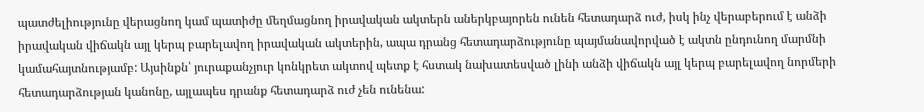պատժելիությունը վերացնող կամ պատիժը մեղմացնող իրավական ակտերն աներկբայորեն ունեն հետադարձ ուժ, իսկ ինչ վերաբերում է անձի իրավական վիճակն այլ կերպ բարելավող իրավական ակտերին, ապա դրանց հետադարձությունը պայմանավորված է ակտն ընդունող մարմնի կամահայտնությամբ: Այսինքն՝ յուրաքանչյուր կոնկրետ ակտով պետք է հստակ նախատեսված լինի անձի վիճակն այլ կերպ բարելավող նորմերի հետադարձության կանոնը, այլապես դրանք հետադարձ ուժ չեն ունենա: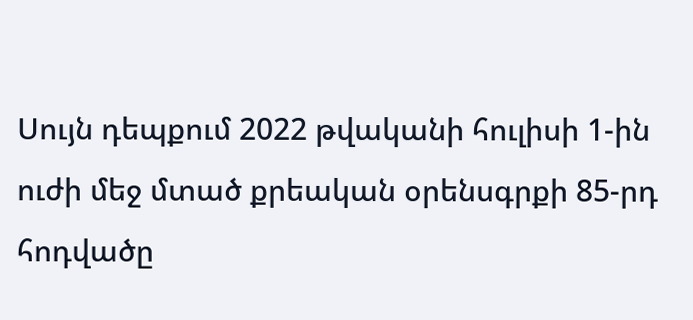Սույն դեպքում 2022 թվականի հուլիսի 1-ին ուժի մեջ մտած քրեական օրենսգրքի 85-րդ հոդվածը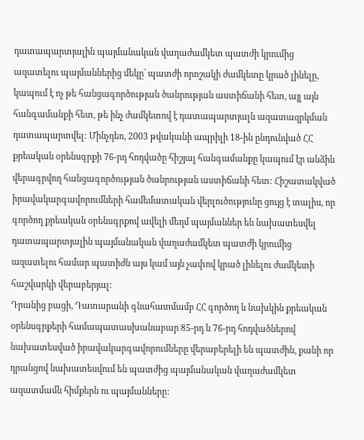դատապարտյալին պայմանական վաղաժամկետ պատժի կրումից ազատելու պայմաններից մեկը՝ պատժի որոշակի ժամկետը կրած լինելը, կապում է ոչ թե հանցագործության ծանրության աստիճանի հետ, այլ այն հանգամանքի հետ, թե ինչ ժամկետով է դատապարտյալն ազատազրկման դատապարտվել: Մինչդեռ, 2003 թվականի ապրիլի 18-ին ընդունված ՀՀ քրեական օրենսգրքի 76-րդ հոդվածը հիշյալ հանգամանքը կապում էր անձին վերագրվող հանցագործության ծանրության աստիճանի հետ: Հիշատակված իրավակարգավորումների համեմատական վերլուծությունը ցույց է տալիս, որ գործող քրեական օրենսգրքով ավելի մեղմ պայմաններ են նախատեսվել դատապարտյալին պայմանական վաղաժամկետ պատժի կրումից ազատելու համար պատիժն այս կամ այն չափով կրած լինելու ժամկետի հաշվարկի վերաբերյալ:
Դրանից բացի, Դատարանի գնահատմամբ ՀՀ գործող և նախկին քրեական օրենսգրքերի համապատասխանաբար 85-րդ և 76-րդ հոդվածներով նախատեսված իրավակարգավորումները վերաբերելի են պատժին, քանի որ դրանցով նախատեսվում են պատժից պայմանական վաղաժամկետ ազատմամն հիմքերն ու պայմանները: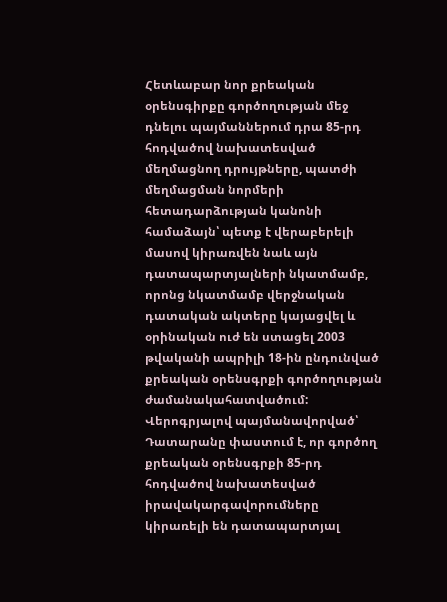Հետևաբար նոր քրեական օրենսգիրքը գործողության մեջ դնելու պայմաններում դրա 85-րդ հոդվածով նախատեսված մեղմացնող դրույթները, պատժի մեղմացման նորմերի հետադարձության կանոնի համաձայն՝ պետք է վերաբերելի մասով կիրառվեն նաև այն դատապարտյալների նկատմամբ, որոնց նկատմամբ վերջնական դատական ակտերը կայացվել և օրինական ուժ են ստացել 2003 թվականի ապրիլի 18-ին ընդունված քրեական օրենսգրքի գործողության ժամանակահատվածում:
Վերոգրյալով պայմանավորված՝ Դատարանը փաստում է, որ գործող քրեական օրենսգրքի 85-րդ հոդվածով նախատեսված իրավակարգավորումները կիրառելի են դատապարտյալ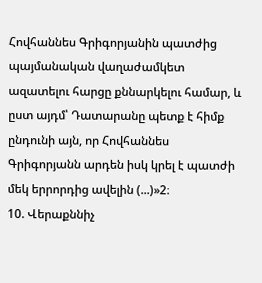Հովհաննես Գրիգորյանին պատժից պայմանական վաղաժամկետ ազատելու հարցը քննարկելու համար, և ըստ այդմ՝ Դատարանը պետք է հիմք ընդունի այն, որ Հովհաննես Գրիգորյանն արդեն իսկ կրել է պատժի մեկ երրորդից ավելին (...)»2։
10. Վերաքննիչ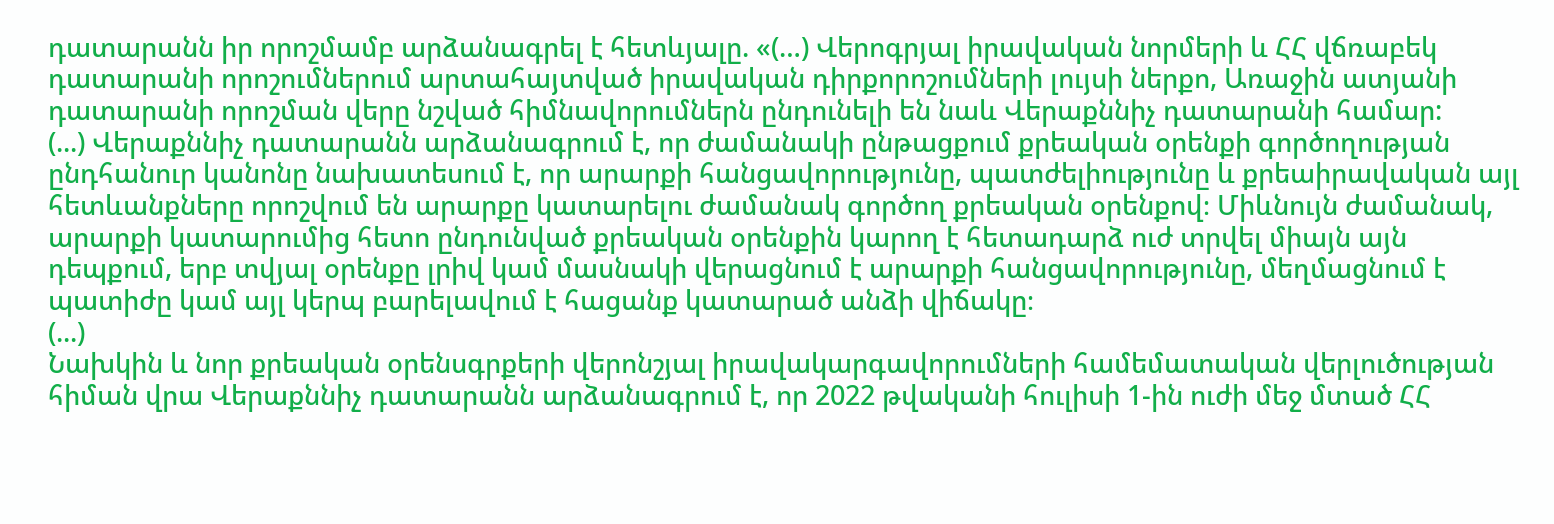դատարանն իր որոշմամբ արձանագրել է հետևյալը. «(…) Վերոգրյալ իրավական նորմերի և ՀՀ վճռաբեկ դատարանի որոշումներում արտահայտված իրավական դիրքորոշումների լույսի ներքո, Առաջին ատյանի դատարանի որոշման վերը նշված հիմնավորումներն ընդունելի են նաև Վերաքննիչ դատարանի համար:
(...) Վերաքննիչ դատարանն արձանագրում է, որ ժամանակի ընթացքում քրեական օրենքի գործողության ընդհանուր կանոնը նախատեսում է, որ արարքի հանցավորությունը, պատժելիությունը և քրեաիրավական այլ հետևանքները որոշվում են արարքը կատարելու ժամանակ գործող քրեական օրենքով։ Միևնույն ժամանակ, արարքի կատարումից հետո ընդունված քրեական օրենքին կարող է հետադարձ ուժ տրվել միայն այն դեպքում, երբ տվյալ օրենքը լրիվ կամ մասնակի վերացնում է արարքի հանցավորությունը, մեղմացնում է պատիժը կամ այլ կերպ բարելավում է հացանք կատարած անձի վիճակը։
(...)
Նախկին և նոր քրեական օրենսգրքերի վերոնշյալ իրավակարգավորումների համեմատական վերլուծության հիման վրա Վերաքննիչ դատարանն արձանագրում է, որ 2022 թվականի հուլիսի 1-ին ուժի մեջ մտած ՀՀ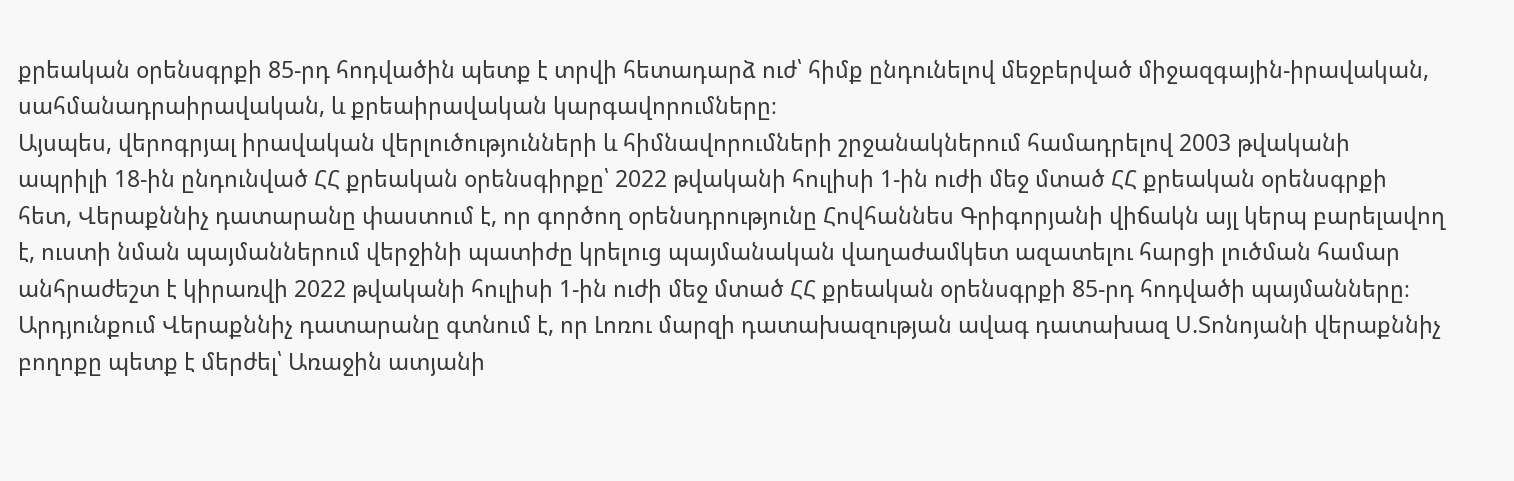քրեական օրենսգրքի 85-րդ հոդվածին պետք է տրվի հետադարձ ուժ՝ հիմք ընդունելով մեջբերված միջազգային-իրավական, սահմանադրաիրավական, և քրեաիրավական կարգավորումները։
Այսպես, վերոգրյալ իրավական վերլուծությունների և հիմնավորումների շրջանակներում համադրելով 2003 թվականի ապրիլի 18-ին ընդունված ՀՀ քրեական օրենսգիրքը՝ 2022 թվականի հուլիսի 1-ին ուժի մեջ մտած ՀՀ քրեական օրենսգրքի հետ, Վերաքննիչ դատարանը փաստում է, որ գործող օրենսդրությունը Հովհաննես Գրիգորյանի վիճակն այլ կերպ բարելավող է, ուստի նման պայմաններում վերջինի պատիժը կրելուց պայմանական վաղաժամկետ ազատելու հարցի լուծման համար անհրաժեշտ է կիրառվի 2022 թվականի հուլիսի 1-ին ուժի մեջ մտած ՀՀ քրեական օրենսգրքի 85-րդ հոդվածի պայմանները։
Արդյունքում Վերաքննիչ դատարանը գտնում է, որ Լոռու մարզի դատախազության ավագ դատախազ Ս.Տոնոյանի վերաքննիչ բողոքը պետք է մերժել՝ Առաջին ատյանի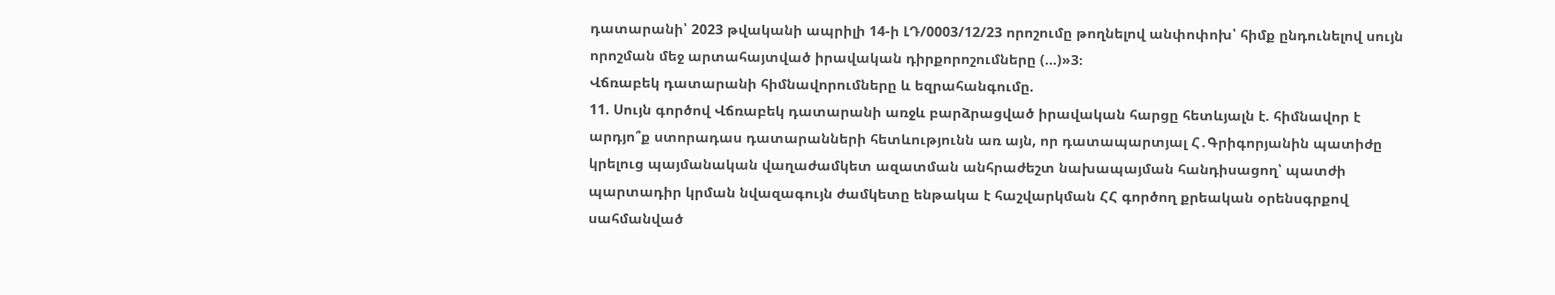դատարանի՝ 2023 թվականի ապրիլի 14-ի ԼԴ/0003/12/23 որոշումը թողնելով անփոփոխ՝ հիմք ընդունելով սույն որոշման մեջ արտահայտված իրավական դիրքորոշումները (...)»3։
Վճռաբեկ դատարանի հիմնավորումները և եզրահանգումը.
11. Սույն գործով Վճռաբեկ դատարանի առջև բարձրացված իրավական հարցը հետևյալն է. հիմնավոր է արդյո՞ք ստորադաս դատարանների հետևությունն առ այն, որ դատապարտյալ Հ․Գրիգորյանին պատիժը կրելուց պայմանական վաղաժամկետ ազատման անհրաժեշտ նախապայման հանդիսացող՝ պատժի պարտադիր կրման նվազագույն ժամկետը ենթակա է հաշվարկման ՀՀ գործող քրեական օրենսգրքով սահմանված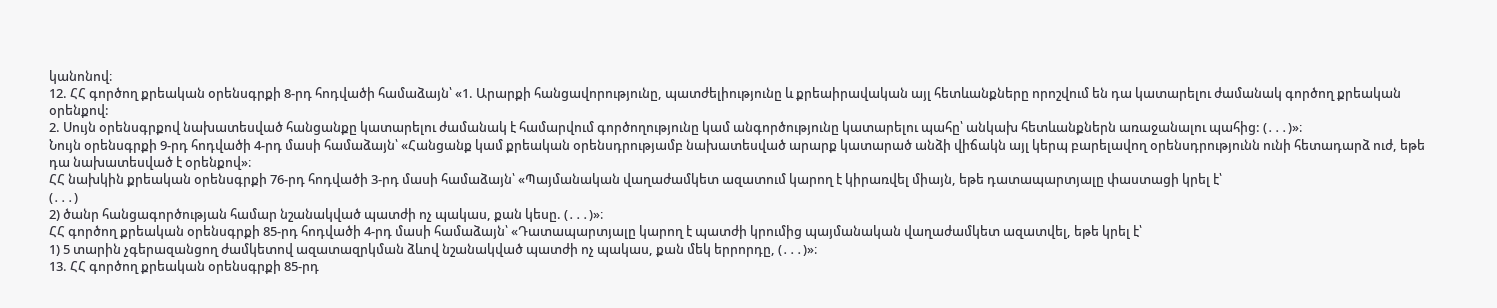կանոնով։
12. ՀՀ գործող քրեական օրենսգրքի 8-րդ հոդվածի համաձայն՝ «1. Արարքի հանցավորությունը, պատժելիությունը և քրեաիրավական այլ հետևանքները որոշվում են դա կատարելու ժամանակ գործող քրեական օրենքով:
2. Սույն օրենսգրքով նախատեսված հանցանքը կատարելու ժամանակ է համարվում գործողությունը կամ անգործությունը կատարելու պահը՝ անկախ հետևանքներն առաջանալու պահից: (․․․)»։
Նույն օրենսգրքի 9-րդ հոդվածի 4-րդ մասի համաձայն՝ «Հանցանք կամ քրեական օրենսդրությամբ նախատեսված արարք կատարած անձի վիճակն այլ կերպ բարելավող օրենսդրությունն ունի հետադարձ ուժ, եթե դա նախատեսված է օրենքով»։
ՀՀ նախկին քրեական օրենսգրքի 76-րդ հոդվածի 3-րդ մասի համաձայն՝ «Պայմանական վաղաժամկետ ազատում կարող է կիրառվել միայն, եթե դատապարտյալը փաստացի կրել է՝
(․․․)
2) ծանր հանցագործության համար նշանակված պատժի ոչ պակաս, քան կեսը. (․․․)»։
ՀՀ գործող քրեական օրենսգրքի 85-րդ հոդվածի 4-րդ մասի համաձայն՝ «Դատապարտյալը կարող է պատժի կրումից պայմանական վաղաժամկետ ազատվել, եթե կրել է՝
1) 5 տարին չգերազանցող ժամկետով ազատազրկման ձևով նշանակված պատժի ոչ պակաս, քան մեկ երրորդը, (․․․)»։
13. ՀՀ գործող քրեական օրենսգրքի 85-րդ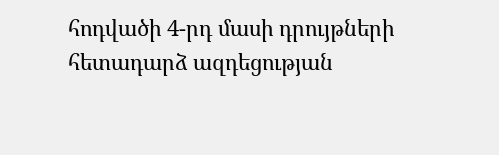հոդվածի 4-րդ մասի դրույթների հետադարձ ազդեցության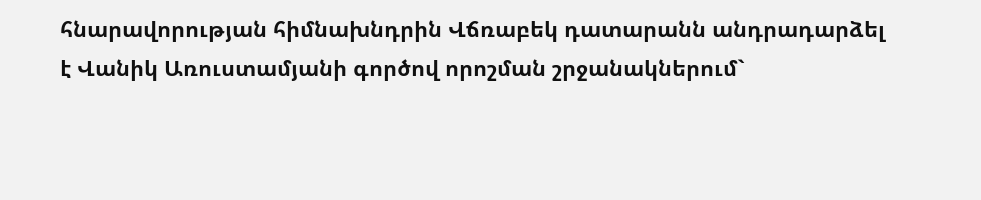հնարավորության հիմնախնդրին Վճռաբեկ դատարանն անդրադարձել է Վանիկ Առուստամյանի գործով որոշման շրջանակներում`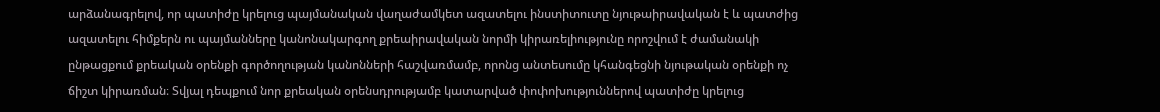արձանագրելով, որ պատիժը կրելուց պայմանական վաղաժամկետ ազատելու ինստիտուտը նյութաիրավական է և պատժից ազատելու հիմքերն ու պայմանները կանոնակարգող քրեաիրավական նորմի կիրառելիությունը որոշվում է ժամանակի ընթացքում քրեական օրենքի գործողության կանոնների հաշվառմամբ, որոնց անտեսումը կհանգեցնի նյութական օրենքի ոչ ճիշտ կիրառման։ Տվյալ դեպքում նոր քրեական օրենսդրությամբ կատարված փոփոխություններով պատիժը կրելուց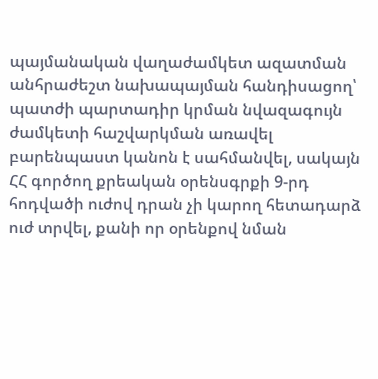պայմանական վաղաժամկետ ազատման անհրաժեշտ նախապայման հանդիսացող՝ պատժի պարտադիր կրման նվազագույն ժամկետի հաշվարկման առավել բարենպաստ կանոն է սահմանվել, սակայն ՀՀ գործող քրեական օրենսգրքի 9-րդ հոդվածի ուժով դրան չի կարող հետադարձ ուժ տրվել, քանի որ օրենքով նման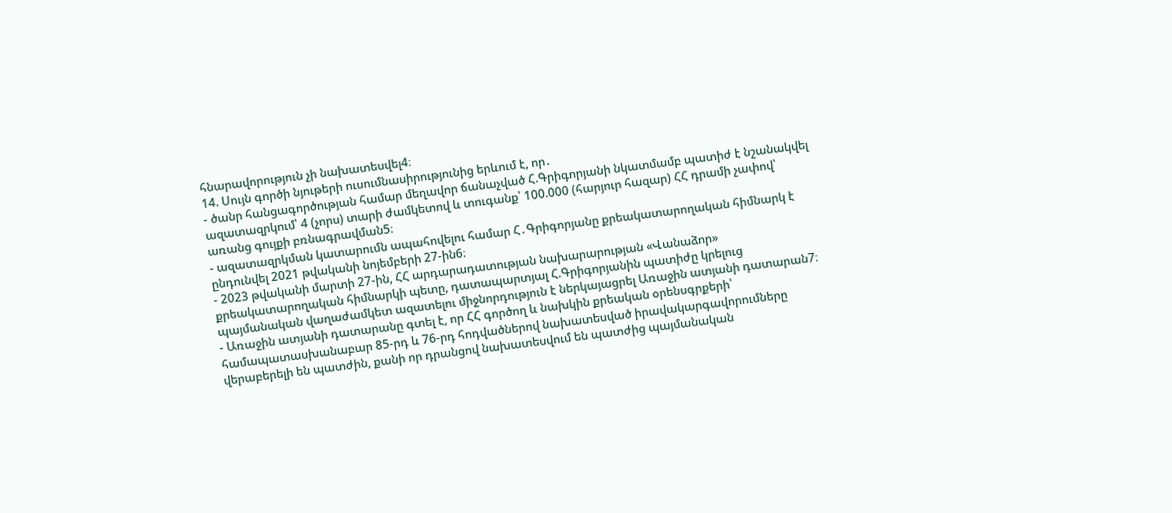հնարավորություն չի նախատեսվել4։
14. Սույն գործի նյութերի ուսումնասիրությունից երևում է, որ․
- ծանր հանցագործության համար մեղավոր ճանաչված Հ.Գրիգորյանի նկատմամբ պատիժ է նշանակվել ազատազրկում՝ 4 (չորս) տարի ժամկետով և տուգանք՝ 100.000 (հարյուր հազար) ՀՀ դրամի չափով՝ առանց գույքի բռնագրավման5։
- ազատազրկման կատարումն ապահովելու համար Հ․Գրիգորյանը քրեակատարողական հիմնարկ է ընդունվել 2021 թվականի նոյեմբերի 27-ին6։
- 2023 թվականի մարտի 27-ին, ՀՀ արդարադատության նախարարության «Վանաձոր» քրեակատարողական հիմնարկի պետը, դատապարտյալ Հ.Գրիգորյանին պատիժը կրելուց պայմանական վաղաժամկետ ազատելու միջնորդություն է ներկայացրել Առաջին ատյանի դատարան7։
- Առաջին ատյանի դատարանը գտել է, որ ՀՀ գործող և նախկին քրեական օրենսգրքերի՝ համապատասխանաբար 85-րդ և 76-րդ հոդվածներով նախատեսված իրավակարգավորումները վերաբերելի են պատժին, քանի որ դրանցով նախատեսվում են պատժից պայմանական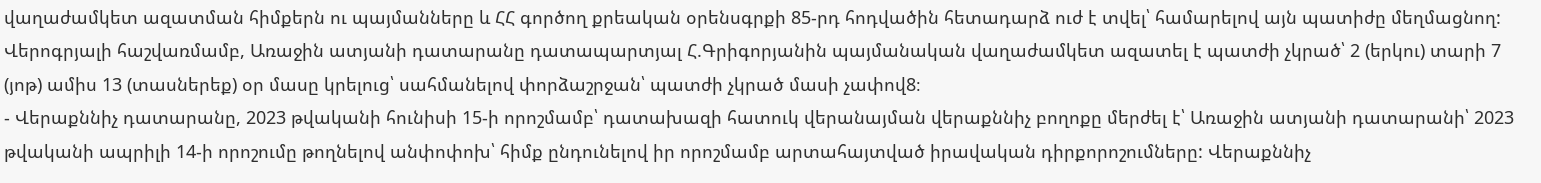վաղաժամկետ ազատման հիմքերն ու պայմանները և ՀՀ գործող քրեական օրենսգրքի 85-րդ հոդվածին հետադարձ ուժ է տվել՝ համարելով այն պատիժը մեղմացնող: Վերոգրյալի հաշվառմամբ, Առաջին ատյանի դատարանը դատապարտյալ Հ.Գրիգորյանին պայմանական վաղաժամկետ ազատել է պատժի չկրած՝ 2 (երկու) տարի 7 (յոթ) ամիս 13 (տասներեք) օր մասը կրելուց՝ սահմանելով փորձաշրջան՝ պատժի չկրած մասի չափով8։
- Վերաքննիչ դատարանը, 2023 թվականի հունիսի 15-ի որոշմամբ՝ դատախազի հատուկ վերանայման վերաքննիչ բողոքը մերժել է՝ Առաջին ատյանի դատարանի՝ 2023 թվականի ապրիլի 14-ի որոշումը թողնելով անփոփոխ՝ հիմք ընդունելով իր որոշմամբ արտահայտված իրավական դիրքորոշումները: Վերաքննիչ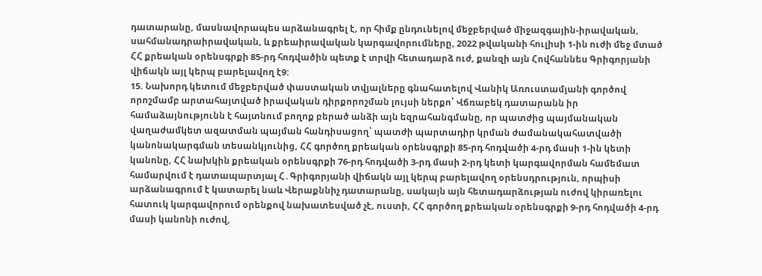դատարանը, մասնավորապես արձանագրել է, որ հիմք ընդունելով մեջբերված միջազգային-իրավական, սահմանադրաիրավական, և քրեաիրավական կարգավորումները, 2022 թվականի հուլիսի 1-ին ուժի մեջ մտած ՀՀ քրեական օրենսգրքի 85-րդ հոդվածին պետք է տրվի հետադարձ ուժ, քանզի այն Հովհաննես Գրիգորյանի վիճակն այլ կերպ բարելավող է9:
15. Նախորդ կետում մեջբերված փաստական տվյալները գնահատելով Վանիկ Առուստամյանի գործով որոշմամբ արտահայտված իրավական դիրքորոշման լույսի ներքո՝ Վճռաբեկ դատարանն իր համաձայնությունն է հայտնում բողոք բերած անձի այն եզրահանգմանը, որ պատժից պայմանական վաղաժամկետ ազատման պայման հանդիսացող՝ պատժի պարտադիր կրման ժամանակահատվածի կանոնակարգման տեսանկյունից, ՀՀ գործող քրեական օրենսգրքի 85-րդ հոդվածի 4-րդ մասի 1-ին կետի կանոնը, ՀՀ նախկին քրեական օրենսգրքի 76-րդ հոդվածի 3-րդ մասի 2-րդ կետի կարգավորման համեմատ համարվում է դատապարտյալ Հ․Գրիգորյանի վիճակն այլ կերպ բարելավող օրենսդրություն, որպիսի արձանագրում է կատարել նաև Վերաքննիչ դատարանը, սակայն այն հետադարձության ուժով կիրառելու հատուկ կարգավորում օրենքով նախատեսված չէ, ուստի, ՀՀ գործող քրեական օրենսգրքի 9-րդ հոդվածի 4-րդ մասի կանոնի ուժով,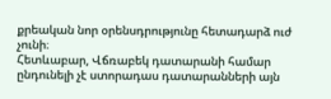քրեական նոր օրենսդրությունը հետադարձ ուժ չունի։
Հետևաբար, Վճռաբեկ դատարանի համար ընդունելի չէ ստորադաս դատարանների այն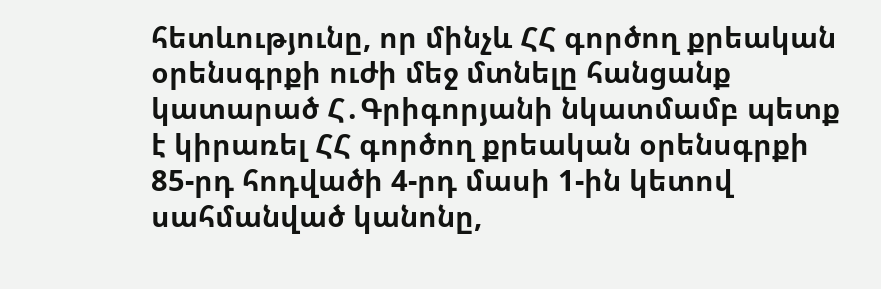հետևությունը, որ մինչև ՀՀ գործող քրեական օրենսգրքի ուժի մեջ մտնելը հանցանք կատարած Հ․Գրիգորյանի նկատմամբ պետք է կիրառել ՀՀ գործող քրեական օրենսգրքի 85-րդ հոդվածի 4-րդ մասի 1-ին կետով սահմանված կանոնը,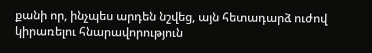քանի որ, ինչպես արդեն նշվեց, այն հետադարձ ուժով կիրառելու հնարավորություն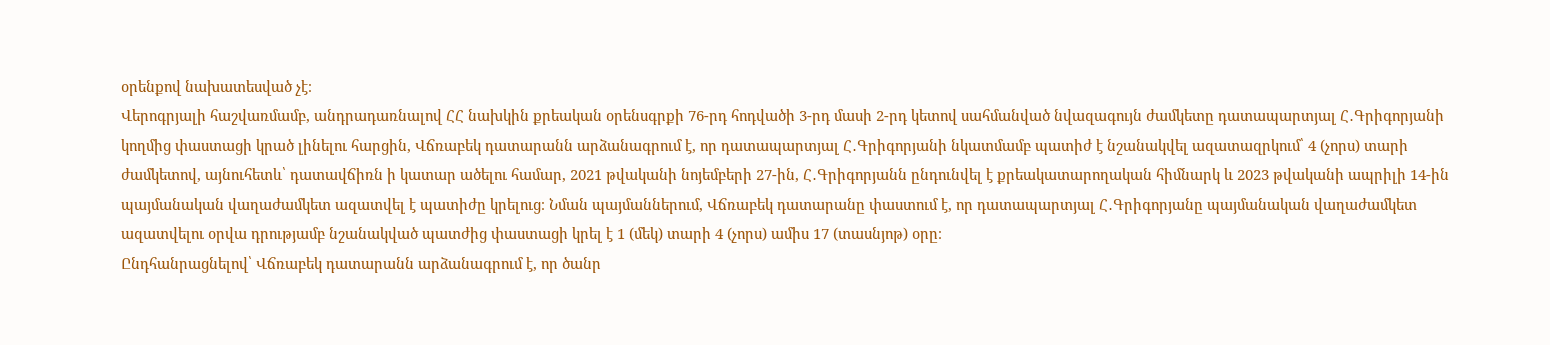օրենքով նախատեսված չէ։
Վերոգրյալի հաշվառմամբ, անդրադառնալով ՀՀ նախկին քրեական օրենսգրքի 76-րդ հոդվածի 3-րդ մասի 2-րդ կետով սահմանված նվազագույն ժամկետը դատապարտյալ Հ․Գրիգորյանի կողմից փաստացի կրած լինելու հարցին, Վճռաբեկ դատարանն արձանագրում է, որ դատապարտյալ Հ․Գրիգորյանի նկատմամբ պատիժ է նշանակվել ազատազրկում՝ 4 (չորս) տարի ժամկետով, այնուհետև՝ դատավճիռն ի կատար ածելու համար, 2021 թվականի նոյեմբերի 27-ին, Հ․Գրիգորյանն ընդունվել է քրեակատարողական հիմնարկ և 2023 թվականի ապրիլի 14-ին պայմանական վաղաժամկետ ազատվել է պատիժը կրելուց։ Նման պայմաններում, Վճռաբեկ դատարանը փաստում է, որ դատապարտյալ Հ․Գրիգորյանը պայմանական վաղաժամկետ ազատվելու օրվա դրությամբ նշանակված պատժից փաստացի կրել է 1 (մեկ) տարի 4 (չորս) ամիս 17 (տասնյոթ) օրը։
Ընդհանրացնելով՝ Վճռաբեկ դատարանն արձանագրում է, որ ծանր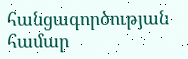հանցագործության համար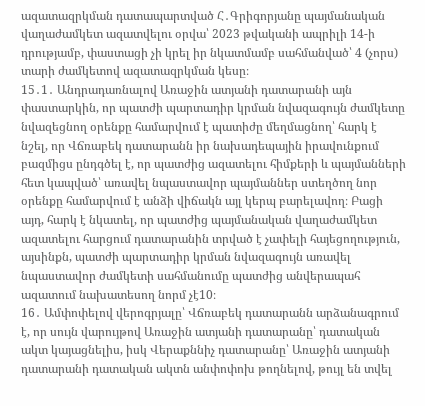ազատազրկման դատապարտված Հ․Գրիգորյանը պայմանական վաղաժամկետ ազատվելու օրվա՝ 2023 թվականի ապրիլի 14-ի դրությամբ, փաստացի չի կրել իր նկատմամբ սահմանված՝ 4 (չորս) տարի ժամկետով ազատազրկման կեսը։
15․1․ Անդրադառնալով Առաջին ատյանի դատարանի այն փաստարկին, որ պատժի պարտադիր կրման նվազագույն ժամկետը նվազեցնող օրենքը համարվում է պատիժը մեղմացնող՝ հարկ է նշել, որ Վճռաբեկ դատարանն իր նախադեպային իրավունքում բազմիցս ընդգծել է, որ պատժից ազատելու հիմքերի և պայմանների հետ կապված՝ առավել նպաստավոր պայմաններ ստեղծող նոր օրենքը համարվում է անձի վիճակն այլ կերպ բարելավող։ Բացի այդ, հարկ է նկատել, որ պատժից պայմանական վաղաժամկետ ազատելու հարցում դատարանին տրված է չափելի հայեցողություն, այսինքն, պատժի պարտադիր կրման նվազագույն առավել նպաստավոր ժամկետի սահմանումը պատժից անվերապահ ազատում նախատեսող նորմ չէ10։
16․ Ամփոփելով վերոգրյալը՝ Վճռաբեկ դատարանն արձանագրում է, որ սույն վարույթով Առաջին ատյանի դատարանը՝ դատական ակտ կայացնելիս, իսկ Վերաքննիչ դատարանը՝ Առաջին ատյանի դատարանի դատական ակտն անփոփոխ թողնելով, թույլ են տվել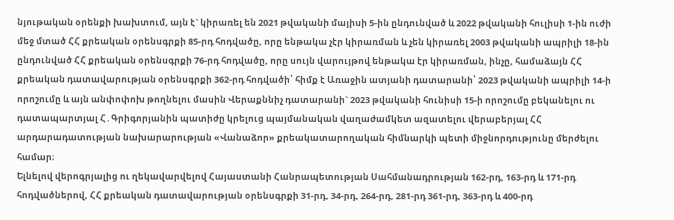նյութական օրենքի խախտում, այն է` կիրառել են 2021 թվականի մայիսի 5-ին ընդունված և 2022 թվականի հուլիսի 1-ին ուժի մեջ մտած ՀՀ քրեական օրենսգրքի 85-րդ հոդվածը, որը ենթակա չէր կիրառման և չեն կիրառել 2003 թվականի ապրիլի 18-ին ընդունված ՀՀ քրեական օրենսգրքի 76-րդ հոդվածը, որը սույն վարույթով ենթակա էր կիրառման, ինչը, համաձայն ՀՀ քրեական դատավարության օրենսգրքի 362-րդ հոդվածի՝ հիմք է Առաջին ատյանի դատարանի՝ 2023 թվականի ապրիլի 14-ի որոշումը և այն անփոփոխ թողնելու մասին Վերաքննիչ դատարանի` 2023 թվականի հունիսի 15-ի որոշումը բեկանելու ու դատապարտյալ Հ․Գրիգորյանին պատիժը կրելուց պայմանական վաղաժամկետ ազատելու վերաբերյալ ՀՀ արդարադատության նախարարության «Վանաձոր» քրեակատարողական հիմնարկի պետի միջնորդությունը մերժելու համար։
Ելնելով վերոգրյալից ու ղեկավարվելով Հայաստանի Հանրապետության Սահմանադրության 162-րդ, 163-րդ և 171-րդ հոդվածներով, ՀՀ քրեական դատավարության օրենսգրքի 31-րդ, 34-րդ, 264-րդ, 281-րդ 361-րդ, 363-րդ և 400-րդ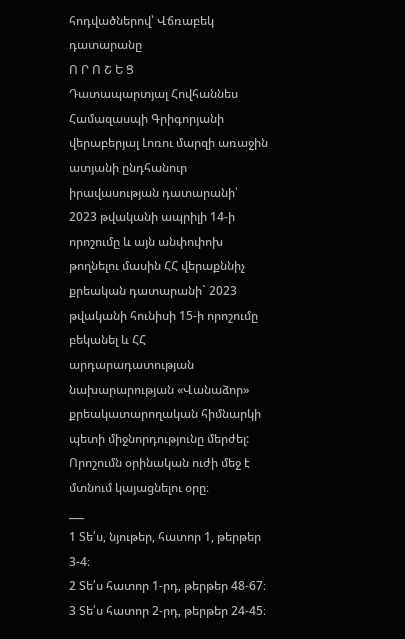հոդվածներով՝ Վճռաբեկ դատարանը
Ո Ր Ո Շ Ե Ց
Դատապարտյալ Հովհաննես Համազասպի Գրիգորյանի վերաբերյալ Լոռու մարզի առաջին ատյանի ընդհանուր իրավասության դատարանի՝ 2023 թվականի ապրիլի 14-ի որոշումը և այն անփոփոխ թողնելու մասին ՀՀ վերաքննիչ քրեական դատարանի` 2023 թվականի հունիսի 15-ի որոշումը բեկանել և ՀՀ արդարադատության նախարարության «Վանաձոր» քրեակատարողական հիմնարկի պետի միջնորդությունը մերժել:
Որոշումն օրինական ուժի մեջ է մտնում կայացնելու օրը։
___
1 Տե՛ս, նյութեր, հատոր 1, թերթեր 3-4։
2 Տե՛ս հատոր 1-րդ, թերթեր 48-67։
3 Տե՛ս հատոր 2-րդ, թերթեր 24-45։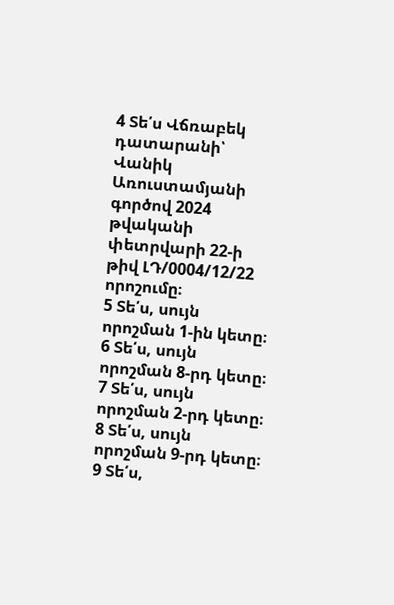4 Տե՛ս Վճռաբեկ դատարանի՝ Վանիկ Առուստամյանի գործով 2024 թվականի փետրվարի 22-ի թիվ ԼԴ/0004/12/22 որոշումը։
5 Տե՛ս, սույն որոշման 1-ին կետը։
6 Տե՛ս, սույն որոշման 8-րդ կետը։
7 Տե՛ս, սույն որոշման 2-րդ կետը։
8 Տե՛ս, սույն որոշման 9-րդ կետը։
9 Տե՛ս,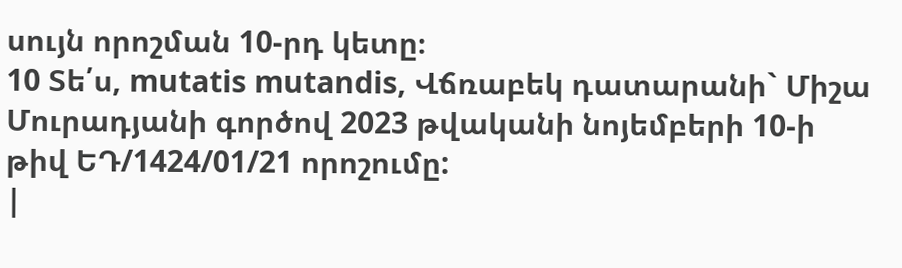սույն որոշման 10-րդ կետը։
10 Տե՛ս, mutatis mutandis, Վճռաբեկ դատարանի` Միշա Մուրադյանի գործով 2023 թվականի նոյեմբերի 10-ի թիվ ԵԴ/1424/01/21 որոշումը:
|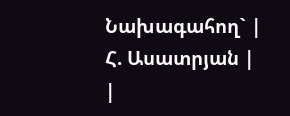Նախագահող` |
Հ. Ասատրյան |
|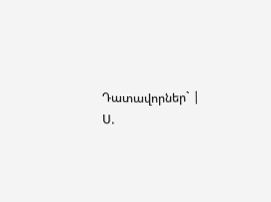Դատավորներ` |
Ս.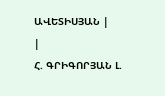ԱՎԵՏԻՍՅԱՆ |
|
Հ. ԳՐԻԳՈՐՅԱՆ Լ.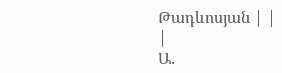Թադևոսյան | |
|
Ա.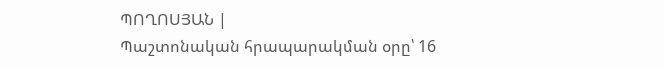ՊՈՂՈՍՅԱՆ |
Պաշտոնական հրապարակման օրը՝ 16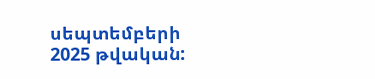սեպտեմբերի 2025 թվական: